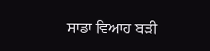ਸਾਡਾ ਵਿਆਹ ਬੜੀ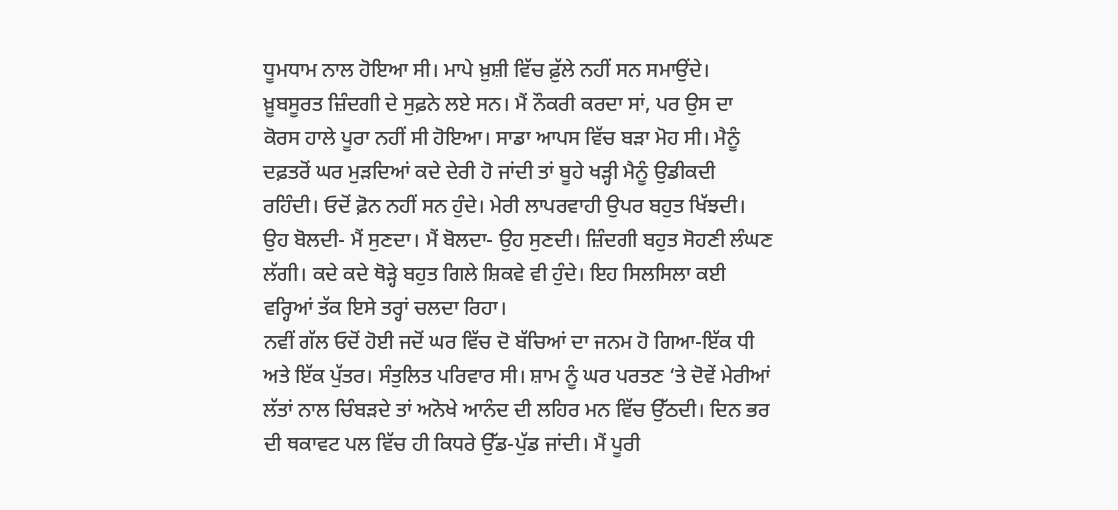ਧੂਮਧਾਮ ਨਾਲ ਹੋਇਆ ਸੀ। ਮਾਪੇ ਖ਼ੁਸ਼ੀ ਵਿੱਚ ਫ਼ੁੱਲੇ ਨਹੀਂ ਸਨ ਸਮਾਉਂਦੇ। ਖ਼ੂਬਸੂਰਤ ਜ਼ਿੰਦਗੀ ਦੇ ਸੁਫ਼ਨੇ ਲਏ ਸਨ। ਮੈਂ ਨੌਕਰੀ ਕਰਦਾ ਸਾਂ, ਪਰ ਉਸ ਦਾ ਕੋਰਸ ਹਾਲੇ ਪੂਰਾ ਨਹੀਂ ਸੀ ਹੋਇਆ। ਸਾਡਾ ਆਪਸ ਵਿੱਚ ਬੜਾ ਮੋਹ ਸੀ। ਮੈਨੂੰ ਦਫ਼ਤਰੋਂ ਘਰ ਮੁੜਦਿਆਂ ਕਦੇ ਦੇਰੀ ਹੋ ਜਾਂਦੀ ਤਾਂ ਬੂਹੇ ਖੜ੍ਹੀ ਮੈਨੂੰ ਉਡੀਕਦੀ ਰਹਿੰਦੀ। ਓਦੋਂ ਫ਼ੋਨ ਨਹੀਂ ਸਨ ਹੁੰਦੇ। ਮੇਰੀ ਲਾਪਰਵਾਹੀ ਉਪਰ ਬਹੁਤ ਖਿੱਝਦੀ। ਉਹ ਬੋਲਦੀ- ਮੈਂ ਸੁਣਦਾ। ਮੈਂ ਬੋਲਦਾ- ਉਹ ਸੁਣਦੀ। ਜ਼ਿੰਦਗੀ ਬਹੁਤ ਸੋਹਣੀ ਲੰਘਣ ਲੱਗੀ। ਕਦੇ ਕਦੇ ਥੋੜ੍ਹੇ ਬਹੁਤ ਗਿਲੇ ਸ਼ਿਕਵੇ ਵੀ ਹੁੰਦੇ। ਇਹ ਸਿਲਸਿਲਾ ਕਈ ਵਰ੍ਹਿਆਂ ਤੱਕ ਇਸੇ ਤਰ੍ਹਾਂ ਚਲਦਾ ਰਿਹਾ।
ਨਵੀਂ ਗੱਲ ਓਦੋਂ ਹੋਈ ਜਦੋਂ ਘਰ ਵਿੱਚ ਦੋ ਬੱਚਿਆਂ ਦਾ ਜਨਮ ਹੋ ਗਿਆ-ਇੱਕ ਧੀ ਅਤੇ ਇੱਕ ਪੁੱਤਰ। ਸੰਤੁਲਿਤ ਪਰਿਵਾਰ ਸੀ। ਸ਼ਾਮ ਨੂੰ ਘਰ ਪਰਤਣ ‘ਤੇ ਦੋਵੇਂ ਮੇਰੀਆਂ ਲੱਤਾਂ ਨਾਲ ਚਿੰਬੜਦੇ ਤਾਂ ਅਨੋਖੇ ਆਨੰਦ ਦੀ ਲਹਿਰ ਮਨ ਵਿੱਚ ਉੱਠਦੀ। ਦਿਨ ਭਰ ਦੀ ਥਕਾਵਟ ਪਲ ਵਿੱਚ ਹੀ ਕਿਧਰੇ ਉੱਡ-ਪੁੱਡ ਜਾਂਦੀ। ਮੈਂ ਪੂਰੀ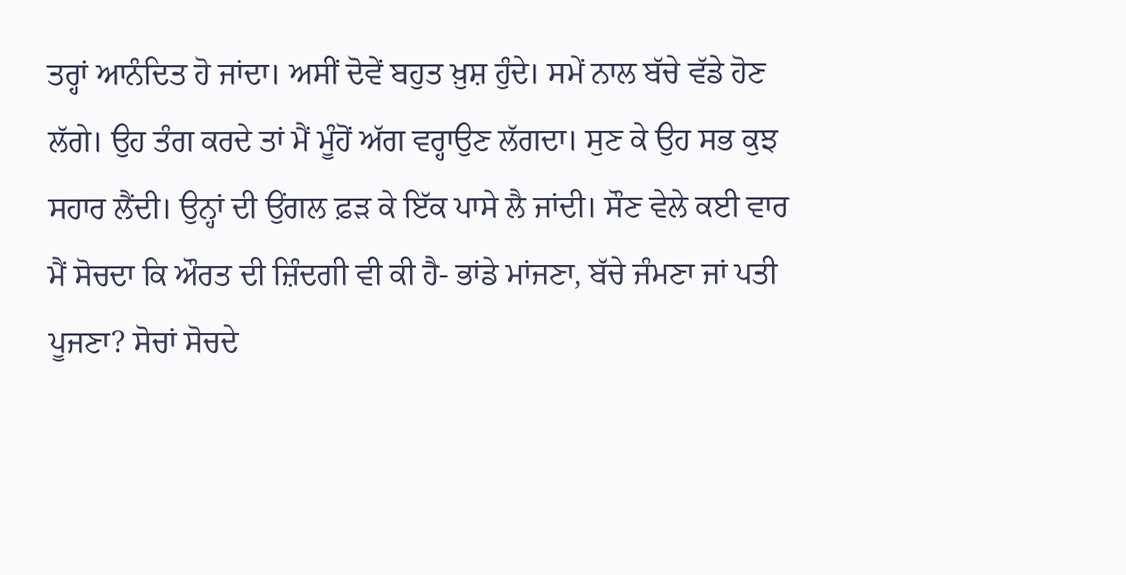ਤਰ੍ਹਾਂ ਆਨੰਦਿਤ ਹੋ ਜਾਂਦਾ। ਅਸੀਂ ਦੋਵੇਂ ਬਹੁਤ ਖ਼ੁਸ਼ ਹੁੰਦੇ। ਸਮੇਂ ਨਾਲ ਬੱਚੇ ਵੱਡੇ ਹੋਣ ਲੱਗੇ। ਉਹ ਤੰਗ ਕਰਦੇ ਤਾਂ ਮੈਂ ਮੂੰਹੋਂ ਅੱਗ ਵਰ੍ਹਾਉਣ ਲੱਗਦਾ। ਸੁਣ ਕੇ ਉਹ ਸਭ ਕੁਝ ਸਹਾਰ ਲੈਂਦੀ। ਉਨ੍ਹਾਂ ਦੀ ਉਂਗਲ ਫ਼ੜ ਕੇ ਇੱਕ ਪਾਸੇ ਲੈ ਜਾਂਦੀ। ਸੌਣ ਵੇਲੇ ਕਈ ਵਾਰ ਮੈਂ ਸੋਚਦਾ ਕਿ ਔਰਤ ਦੀ ਜ਼ਿੰਦਗੀ ਵੀ ਕੀ ਹੈ- ਭਾਂਡੇ ਮਾਂਜਣਾ, ਬੱਚੇ ਜੰਮਣਾ ਜਾਂ ਪਤੀ ਪੂਜਣਾ? ਸੋਚਾਂ ਸੋਚਦੇ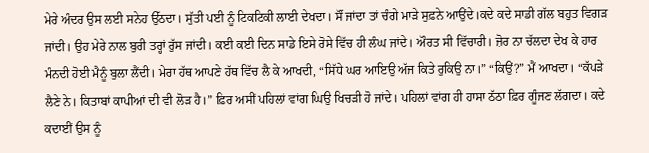ਮੇਰੇ ਅੰਦਰ ਉਸ ਲਈ ਸਨੇਹ ਉੱਠਦਾ। ਸੁੱਤੀ ਪਈ ਨੂੰ ਟਿਕਟਿਕੀ ਲਾਈ ਦੇਖਦਾ। ਸੌਂ ਜਾਂਦਾ ਤਾਂ ਚੰਗੇ ਮਾੜੇ ਸੁਫ਼ਨੇ ਆਉਂਦੇ।ਕਦੇ ਕਦੇ ਸਾਡੀ ਗੱਲ ਬਹੁਤ ਵਿਗੜ ਜਾਂਦੀ। ਉਹ ਮੇਰੇ ਨਾਲ ਬੁਰੀ ਤਰ੍ਹਾਂ ਰੁੱਸ ਜਾਂਦੀ। ਕਈ ਕਈ ਦਿਨ ਸਾਡੇ ਇਸੇ ਰੋਸੇ ਵਿੱਚ ਹੀ ਲੰਘ ਜਾਂਦੇ। ਔਰਤ ਸੀ ਵਿੱਚਾਰੀ। ਜ਼ੋਰ ਨਾ ਚੱਲਦਾ ਦੇਖ ਕੇ ਹਾਰ ਮੰਨਦੀ ਹੋਈ ਮੈਨੂੰ ਬੁਲਾ ਲੈਂਦੀ। ਮੇਰਾ ਹੱਥ ਆਪਣੇ ਹੱਥ ਵਿੱਚ ਲੈ ਕੇ ਆਖਦੀ, “ਸਿੱਧੇ ਘਰ ਆਇਉ ਅੱਜ ਕਿਤੇ ਰੁਕਿਉ ਨਾ।” “ਕਿਉਂ?” ਮੈਂ ਆਖਦਾ। “ਕੱਪੜੇ ਲੈਣੇ ਨੇ। ਕਿਤਾਬਾਂ ਕਾਪੀਆਂ ਦੀ ਵੀ ਲੋੜ ਹੈ।” ਫ਼ਿਰ ਅਸੀਂ ਪਹਿਲਾਂ ਵਾਂਗ ਘਿਉ ਖਿਚੜੀ ਹੋ ਜਾਂਦੇ। ਪਹਿਲਾਂ ਵਾਂਗ ਹੀ ਹਾਸਾ ਠੱਠਾ ਫ਼ਿਰ ਗੂੰਜਣ ਲੱਗਦਾ। ਕਦੇ ਕਦਾਈਂ ਉਸ ਨੂੰ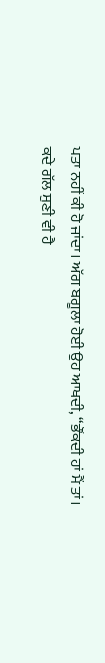ਪਤਾ ਨਹੀਂ ਕੀ ਹੋ ਜਾਂਦਾ। ਅੱਗ ਬਗੂਲਾ ਹੋਈ ਉਹ ਆਖਦੀ, “ਭੌਂਕਦੀ ਹਾਂ ਮੈਂ ਤਾਂ। ਕਦੇ ਗੱਲ ਸੁਣੀ ਵੀ ਹੈ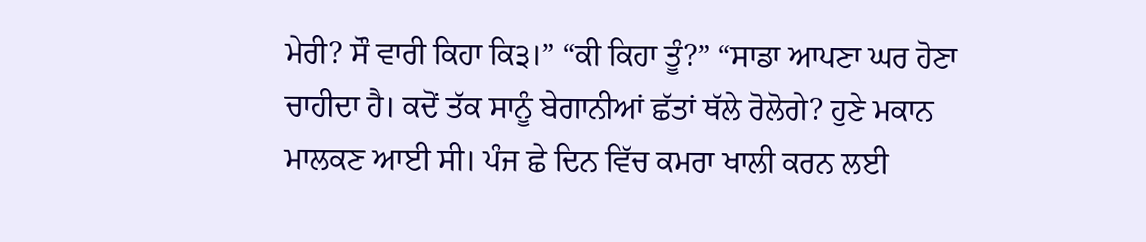ਮੇਰੀ? ਸੌ ਵਾਰੀ ਕਿਹਾ ਕਿ੩।” “ਕੀ ਕਿਹਾ ਤੂੰ?” “ਸਾਡਾ ਆਪਣਾ ਘਰ ਹੋਣਾ ਚਾਹੀਦਾ ਹੈ। ਕਦੋਂ ਤੱਕ ਸਾਨੂੰ ਬੇਗਾਨੀਆਂ ਛੱਤਾਂ ਥੱਲੇ ਰੋਲੋਗੇ? ਹੁਣੇ ਮਕਾਨ ਮਾਲਕਣ ਆਈ ਸੀ। ਪੰਜ ਛੇ ਦਿਨ ਵਿੱਚ ਕਮਰਾ ਖਾਲੀ ਕਰਨ ਲਈ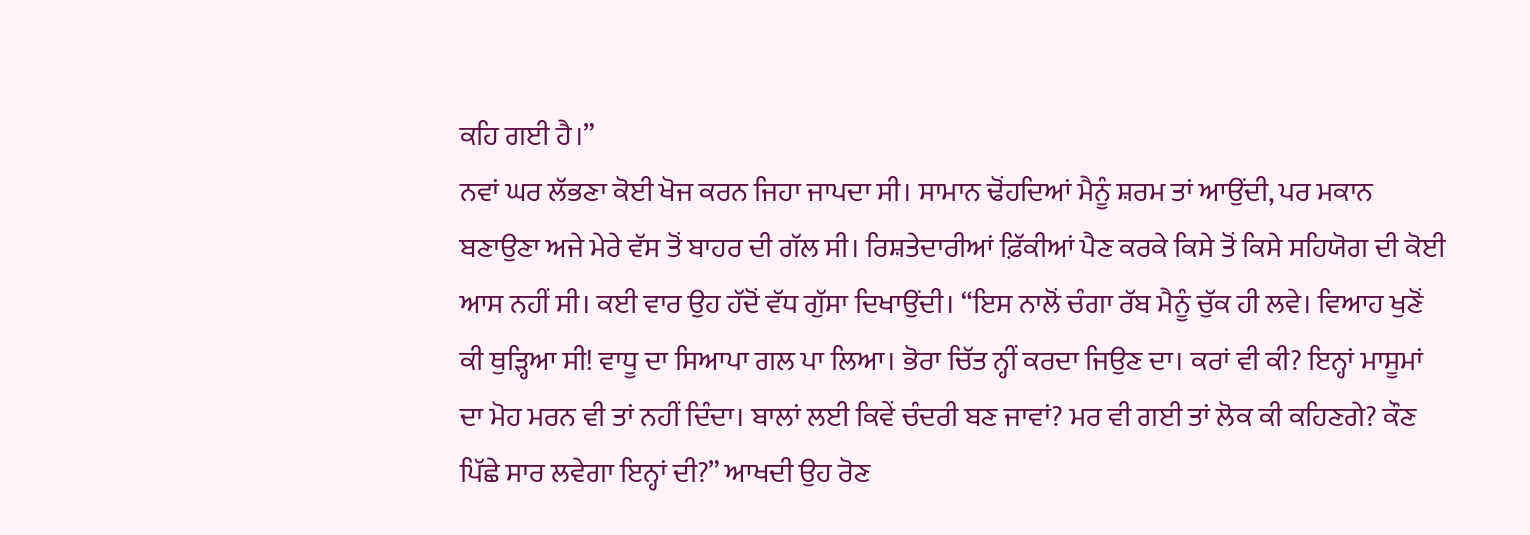ਕਹਿ ਗਈ ਹੈ।”
ਨਵਾਂ ਘਰ ਲੱਭਣਾ ਕੋਈ ਖੋਜ ਕਰਨ ਜਿਹਾ ਜਾਪਦਾ ਸੀ। ਸਾਮਾਨ ਢੋਂਹਦਿਆਂ ਮੈਨੂੰ ਸ਼ਰਮ ਤਾਂ ਆਉਂਦੀ, ਪਰ ਮਕਾਨ ਬਣਾਉਣਾ ਅਜੇ ਮੇਰੇ ਵੱਸ ਤੋਂ ਬਾਹਰ ਦੀ ਗੱਲ ਸੀ। ਰਿਸ਼ਤੇਦਾਰੀਆਂ ਫ਼ਿੱਕੀਆਂ ਪੈਣ ਕਰਕੇ ਕਿਸੇ ਤੋਂ ਕਿਸੇ ਸਹਿਯੋਗ ਦੀ ਕੋਈ ਆਸ ਨਹੀਂ ਸੀ। ਕਈ ਵਾਰ ਉਹ ਹੱਦੋਂ ਵੱਧ ਗੁੱਸਾ ਦਿਖਾਉਂਦੀ। “ਇਸ ਨਾਲੋਂ ਚੰਗਾ ਰੱਬ ਮੈਨੂੰ ਚੁੱਕ ਹੀ ਲਵੇ। ਵਿਆਹ ਖੁਣੋਂ ਕੀ ਥੁੜ੍ਹਿਆ ਸੀ! ਵਾਧੂ ਦਾ ਸਿਆਪਾ ਗਲ ਪਾ ਲਿਆ। ਭੋਰਾ ਚਿੱਤ ਨ੍ਹੀਂ ਕਰਦਾ ਜਿਉਣ ਦਾ। ਕਰਾਂ ਵੀ ਕੀ? ਇਨ੍ਹਾਂ ਮਾਸੂਮਾਂ ਦਾ ਮੋਹ ਮਰਨ ਵੀ ਤਾਂ ਨਹੀਂ ਦਿੰਦਾ। ਬਾਲਾਂ ਲਈ ਕਿਵੇਂ ਚੰਦਰੀ ਬਣ ਜਾਵਾਂ? ਮਰ ਵੀ ਗਈ ਤਾਂ ਲੋਕ ਕੀ ਕਹਿਣਗੇ? ਕੌਣ ਪਿੱਛੇ ਸਾਰ ਲਵੇਗਾ ਇਨ੍ਹਾਂ ਦੀ?” ਆਖਦੀ ਉਹ ਰੋਣ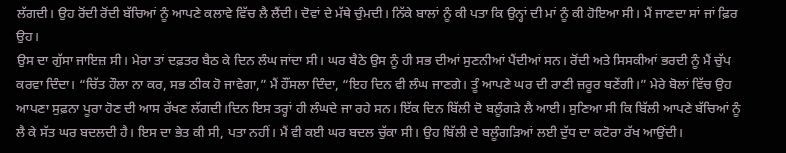ਲੱਗਦੀ। ਉਹ ਰੋਂਦੀ ਰੋਂਦੀ ਬੱਚਿਆਂ ਨੂੰ ਆਪਣੇ ਕਲਾਵੇ ਵਿੱਚ ਲੈ ਲੈਂਦੀ। ਦੋਵਾਂ ਦੇ ਮੱਥੇ ਚੁੰਮਦੀ। ਨਿੱਕੇ ਬਾਲਾਂ ਨੂੰ ਕੀ ਪਤਾ ਕਿ ਉਨ੍ਹਾਂ ਦੀ ਮਾਂ ਨੂੰ ਕੀ ਹੋਇਆ ਸੀ। ਮੈਂ ਜਾਣਦਾ ਸਾਂ ਜਾਂ ਫ਼ਿਰ ਉਹ।
ਉਸ ਦਾ ਗੁੱਸਾ ਜਾਇਜ਼ ਸੀ। ਮੇਰਾ ਤਾਂ ਦਫ਼ਤਰ ਬੈਠ ਕੇ ਦਿਨ ਲੰਘ ਜਾਂਦਾ ਸੀ। ਘਰ ਬੈਠੇ ਉਸ ਨੂੰ ਹੀ ਸਭ ਦੀਆਂ ਸੁਣਨੀਆਂ ਪੈਂਦੀਆਂ ਸਨ। ਰੋਂਦੀ ਅਤੇ ਸਿਸਕੀਆਂ ਭਰਦੀ ਨੂੰ ਮੈਂ ਚੁੱਪ ਕਰਵਾ ਦਿੰਦਾ। “ਚਿੱਤ ਹੌਲਾ ਨਾ ਕਰ, ਸਭ ਠੀਕ ਹੋ ਜਾਵੇਗਾ,” ਮੈਂ ਹੌਂਸਲਾ ਦਿੰਦਾ, “ਇਹ ਦਿਨ ਵੀ ਲੰਘ ਜਾਣਗੇ। ਤੂੰ ਆਪਣੇ ਘਰ ਦੀ ਰਾਣੀ ਜ਼ਰੂਰ ਬਣੇਂਗੀ।” ਮੇਰੇ ਬੋਲਾਂ ਵਿੱਚ ਉਹ ਆਪਣਾ ਸੁਫ਼ਨਾ ਪੂਰਾ ਹੋਣ ਦੀ ਆਸ ਰੱਖਣ ਲੱਗਦੀ।ਦਿਨ ਇਸ ਤਰ੍ਹਾਂ ਹੀ ਲੰਘਦੇ ਜਾ ਰਹੇ ਸਨ। ਇੱਕ ਦਿਨ ਬਿੱਲੀ ਦੋ ਬਲੂੰਗੜੇ ਲੈ ਆਈ। ਸੁਣਿਆ ਸੀ ਕਿ ਬਿੱਲੀ ਆਪਣੇ ਬੱਚਿਆਂ ਨੂੰ ਲੈ ਕੇ ਸੱਤ ਘਰ ਬਦਲਦੀ ਹੈ। ਇਸ ਦਾ ਭੇਤ ਕੀ ਸੀ, ਪਤਾ ਨਹੀਂ। ਮੈਂ ਵੀ ਕਈ ਘਰ ਬਦਲ ਚੁੱਕਾ ਸੀ। ਉਹ ਬਿੱਲੀ ਦੇ ਬਲੂੰਗੜਿਆਂ ਲਈ ਦੁੱਧ ਦਾ ਕਟੋਰਾ ਰੱਖ ਆਉਂਦੀ।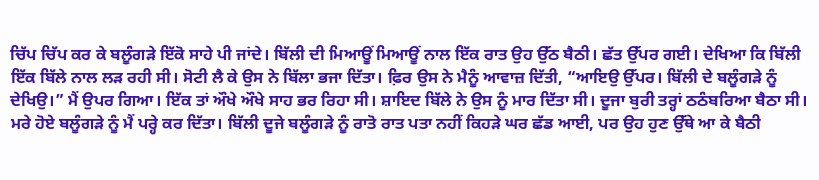ਚਿੱਪ ਚਿੱਪ ਕਰ ਕੇ ਬਲੂੰਗੜੇ ਇੱਕੋ ਸਾਹੇ ਪੀ ਜਾਂਦੇ। ਬਿੱਲੀ ਦੀ ਮਿਆਊਂ ਮਿਆਊਂ ਨਾਲ ਇੱਕ ਰਾਤ ਉਹ ਉੱਠ ਬੈਠੀ। ਛੱਤ ਉੱਪਰ ਗਈ। ਦੇਖਿਆ ਕਿ ਬਿੱਲੀ ਇੱਕ ਬਿੱਲੇ ਨਾਲ ਲੜ ਰਹੀ ਸੀ। ਸੋਟੀ ਲੈ ਕੇ ਉਸ ਨੇ ਬਿੱਲਾ ਭਜਾ ਦਿੱਤਾ। ਫ਼ਿਰ ਉਸ ਨੇ ਮੈਨੂੰ ਆਵਾਜ਼ ਦਿੱਤੀ, “ਆਇਉ ਉੱਪਰ। ਬਿੱਲੀ ਦੇ ਬਲੂੰਗੜੇ ਨੂੰ ਦੇਖਿਉ।” ਮੈਂ ਉਪਰ ਗਿਆ। ਇੱਕ ਤਾਂ ਔਖੇ ਔਖੇ ਸਾਹ ਭਰ ਰਿਹਾ ਸੀ। ਸ਼ਾਇਦ ਬਿੱਲੇ ਨੇ ਉਸ ਨੂੰ ਮਾਰ ਦਿੱਤਾ ਸੀ। ਦੂਜਾ ਬੁਰੀ ਤਰ੍ਹਾਂ ਠਠੰਬਰਿਆ ਬੈਠਾ ਸੀ। ਮਰੇ ਹੋਏ ਬਲੂੰਗੜੇ ਨੂੰ ਮੈਂ ਪਰ੍ਹੇ ਕਰ ਦਿੱਤਾ। ਬਿੱਲੀ ਦੂਜੇ ਬਲੂੰਗੜੇ ਨੂੰ ਰਾਤੋ ਰਾਤ ਪਤਾ ਨਹੀਂ ਕਿਹੜੇ ਘਰ ਛੱਡ ਆਈ, ਪਰ ਉਹ ਹੁਣ ਉੱਥੇ ਆ ਕੇ ਬੈਠੀ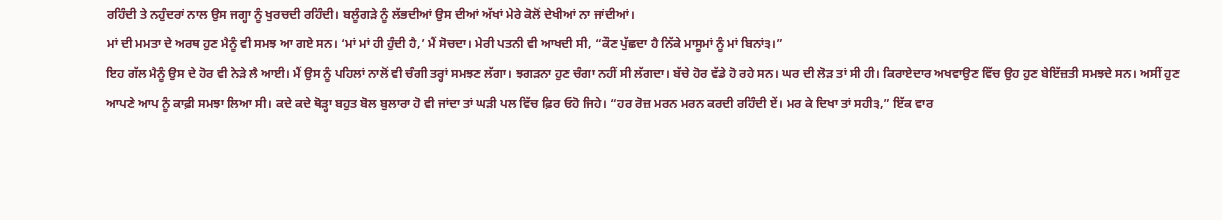ਰਹਿੰਦੀ ਤੇ ਨਹੁੰਦਰਾਂ ਨਾਲ ਉਸ ਜਗ੍ਹਾ ਨੂੰ ਖੁਰਚਦੀ ਰਹਿੰਦੀ। ਬਲੂੰਗੜੇ ਨੂੰ ਲੱਭਦੀਆਂ ਉਸ ਦੀਆਂ ਅੱਖਾਂ ਮੇਰੇ ਕੋਲੋਂ ਦੇਖੀਆਂ ਨਾ ਜਾਂਦੀਆਂ।
ਮਾਂ ਦੀ ਮਮਤਾ ਦੇ ਅਰਥ ਹੁਣ ਮੈਨੂੰ ਵੀ ਸਮਝ ਆ ਗਏ ਸਨ। ‘ਮਾਂ ਮਾਂ ਹੀ ਹੁੰਦੀ ਹੈ,’ ਮੈਂ ਸੋਚਦਾ। ਮੇਰੀ ਪਤਨੀ ਵੀ ਆਖਦੀ ਸੀ, “ਕੌਣ ਪੁੱਛਦਾ ਹੈ ਨਿੱਕੇ ਮਾਸੂਮਾਂ ਨੂੰ ਮਾਂ ਬਿਨਾਂ੩।”
ਇਹ ਗੱਲ ਮੈਨੂੰ ਉਸ ਦੇ ਹੋਰ ਵੀ ਨੇੜੇ ਲੈ ਆਈ। ਮੈਂ ਉਸ ਨੂੰ ਪਹਿਲਾਂ ਨਾਲੋਂ ਵੀ ਚੰਗੀ ਤਰ੍ਹਾਂ ਸਮਝਣ ਲੱਗਾ। ਝਗੜਨਾ ਹੁਣ ਚੰਗਾ ਨਹੀਂ ਸੀ ਲੱਗਦਾ। ਬੱਚੇ ਹੋਰ ਵੱਡੇ ਹੋ ਰਹੇ ਸਨ। ਘਰ ਦੀ ਲੋੜ ਤਾਂ ਸੀ ਹੀ। ਕਿਰਾਏਦਾਰ ਅਖਵਾਉਣ ਵਿੱਚ ਉਹ ਹੁਣ ਬੇਇੱਜ਼ਤੀ ਸਮਝਦੇ ਸਨ। ਅਸੀਂ ਹੁਣ ਆਪਣੇ ਆਪ ਨੂੰ ਕਾਫ਼ੀ ਸਮਝਾ ਲਿਆ ਸੀ। ਕਦੇ ਕਦੇ ਥੋੜ੍ਹਾ ਬਹੁਤ ਬੋਲ ਬੁਲਾਰਾ ਹੋ ਵੀ ਜਾਂਦਾ ਤਾਂ ਘੜੀ ਪਲ ਵਿੱਚ ਫ਼ਿਰ ਓਹੋ ਜਿਹੇ। “ਹਰ ਰੋਜ਼ ਮਰਨ ਮਰਨ ਕਰਦੀ ਰਹਿੰਦੀ ਏਂ। ਮਰ ਕੇ ਦਿਖਾ ਤਾਂ ਸਹੀ੩,” ਇੱਕ ਵਾਰ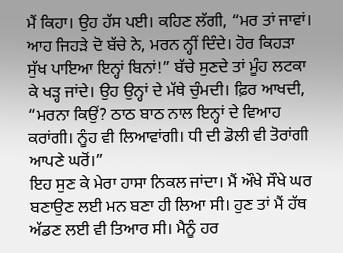ਮੈਂ ਕਿਹਾ। ਉਹ ਹੱਸ ਪਈ। ਕਹਿਣ ਲੱਗੀ, “ਮਰ ਤਾਂ ਜਾਵਾਂ। ਆਹ ਜਿਹੜੇ ਦੋ ਬੱਚੇ ਨੇ, ਮਰਨ ਨ੍ਹੀਂ ਦਿੰਦੇ। ਹੋਰ ਕਿਹੜਾ ਸੁੱਖ ਪਾਇਆ ਇਨ੍ਹਾਂ ਬਿਨਾਂ!” ਬੱਚੇ ਸੁਣਦੇ ਤਾਂ ਮੂੰਹ ਲਟਕਾ ਕੇ ਖੜ੍ਹ ਜਾਂਦੇ। ਉਹ ਉਨ੍ਹਾਂ ਦੇ ਮੱਥੇ ਚੁੰਮਦੀ। ਫ਼ਿਰ ਆਖਦੀ, “ਮਰਨਾ ਕਿਉਂ? ਠਾਠ ਬਾਠ ਨਾਲ ਇਨ੍ਹਾਂ ਦੇ ਵਿਆਹ ਕਰਾਂਗੀ। ਨੂੰਹ ਵੀ ਲਿਆਵਾਂਗੀ। ਧੀ ਦੀ ਡੋਲੀ ਵੀ ਤੋਰਾਂਗੀ ਆਪਣੇ ਘਰੋਂ।”
ਇਹ ਸੁਣ ਕੇ ਮੇਰਾ ਹਾਸਾ ਨਿਕਲ ਜਾਂਦਾ। ਮੈਂ ਔਖੇ ਸੌਖੇ ਘਰ ਬਣਾਉਣ ਲਈ ਮਨ ਬਣਾ ਹੀ ਲਿਆ ਸੀ। ਹੁਣ ਤਾਂ ਮੈਂ ਹੱਥ ਅੱਡਣ ਲਈ ਵੀ ਤਿਆਰ ਸੀ। ਮੈਨੂੰ ਹਰ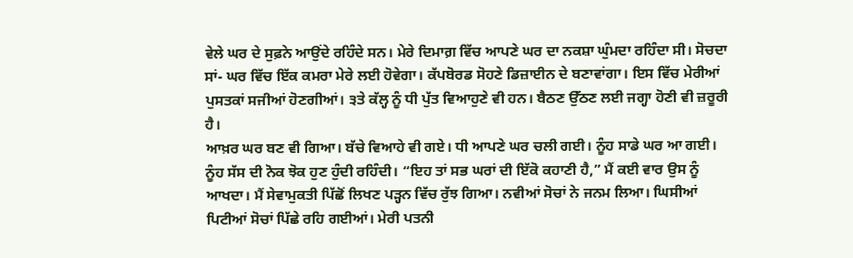ਵੇਲੇ ਘਰ ਦੇ ਸੁਫ਼ਨੇ ਆਉਂਦੇ ਰਹਿੰਦੇ ਸਨ। ਮੇਰੇ ਦਿਮਾਗ਼ ਵਿੱਚ ਆਪਣੇ ਘਰ ਦਾ ਨਕਸ਼ਾ ਘੁੰਮਦਾ ਰਹਿੰਦਾ ਸੀ। ਸੋਚਦਾ ਸਾਂ- ਘਰ ਵਿੱਚ ਇੱਕ ਕਮਰਾ ਮੇਰੇ ਲਈ ਹੋਵੇਗਾ। ਕੱਪਬੋਰਡ ਸੋਹਣੇ ਡਿਜ਼ਾਈਨ ਦੇ ਬਣਾਵਾਂਗਾ। ਇਸ ਵਿੱਚ ਮੇਰੀਆਂ ਪੁਸਤਕਾਂ ਸਜੀਆਂ ਹੋਣਗੀਆਂ। ੩ਤੇ ਕੱਲ੍ਹ ਨੂੰ ਧੀ ਪੁੱਤ ਵਿਆਹੁਣੇ ਵੀ ਹਨ। ਬੈਠਣ ਉੱਠਣ ਲਈ ਜਗ੍ਹਾ ਹੋਣੀ ਵੀ ਜ਼ਰੂਰੀ ਹੈ।
ਆਖ਼ਰ ਘਰ ਬਣ ਵੀ ਗਿਆ। ਬੱਚੇ ਵਿਆਹੇ ਵੀ ਗਏ। ਧੀ ਆਪਣੇ ਘਰ ਚਲੀ ਗਈ। ਨੂੰਹ ਸਾਡੇ ਘਰ ਆ ਗਈ। ਨੂੰਹ ਸੱਸ ਦੀ ਨੋਕ ਝੋਕ ਹੁਣ ਹੁੰਦੀ ਰਹਿੰਦੀ। “ਇਹ ਤਾਂ ਸਭ ਘਰਾਂ ਦੀ ਇੱਕੋ ਕਹਾਣੀ ਹੈ,” ਮੈਂ ਕਈ ਵਾਰ ਉਸ ਨੂੰ ਆਖਦਾ। ਮੈਂ ਸੇਵਾਮੁਕਤੀ ਪਿੱਛੋਂ ਲਿਖਣ ਪੜ੍ਹਨ ਵਿੱਚ ਰੁੱਝ ਗਿਆ। ਨਵੀਆਂ ਸੋਚਾਂ ਨੇ ਜਨਮ ਲਿਆ। ਘਿਸੀਆਂ ਪਿਟੀਆਂ ਸੋਚਾਂ ਪਿੱਛੇ ਰਹਿ ਗਈਆਂ। ਮੇਰੀ ਪਤਨੀ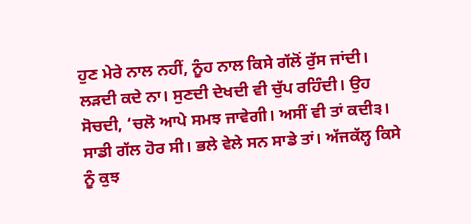ਹੁਣ ਮੇਰੇ ਨਾਲ ਨਹੀਂ, ਨੂੰਹ ਨਾਲ ਕਿਸੇ ਗੱਲੋਂ ਰੁੱਸ ਜਾਂਦੀ। ਲੜਦੀ ਕਦੇ ਨਾ। ਸੁਣਦੀ ਦੇਖਦੀ ਵੀ ਚੁੱਪ ਰਹਿੰਦੀ। ਉਹ ਸੋਚਦੀ, ‘ਚਲੋ ਆਪੇ ਸਮਝ ਜਾਵੇਗੀ। ਅਸੀਂ ਵੀ ਤਾਂ ਕਦੀ੩। ਸਾਡੀ ਗੱਲ ਹੋਰ ਸੀ। ਭਲੇ ਵੇਲੇ ਸਨ ਸਾਡੇ ਤਾਂ। ਅੱਜਕੱਲ੍ਹ ਕਿਸੇ ਨੂੰ ਕੁਝ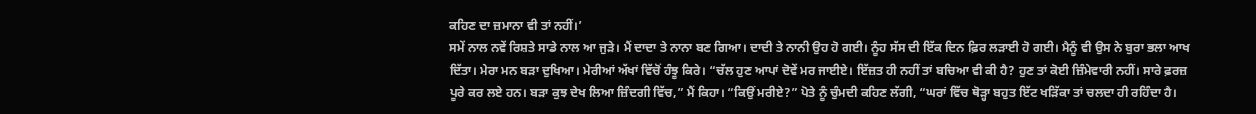ਕਹਿਣ ਦਾ ਜ਼ਮਾਨਾ ਵੀ ਤਾਂ ਨਹੀਂ।’
ਸਮੇਂ ਨਾਲ ਨਵੇਂ ਰਿਸ਼ਤੇ ਸਾਡੇ ਨਾਲ ਆ ਜੁੜੇ। ਮੈਂ ਦਾਦਾ ਤੇ ਨਾਨਾ ਬਣ ਗਿਆ। ਦਾਦੀ ਤੇ ਨਾਨੀ ਉਹ ਹੋ ਗਈ। ਨੂੰਹ ਸੱਸ ਦੀ ਇੱਕ ਦਿਨ ਫ਼ਿਰ ਲੜਾਈ ਹੋ ਗਈ। ਮੈਨੂੰ ਵੀ ਉਸ ਨੇ ਬੁਰਾ ਭਲਾ ਆਖ ਦਿੱਤਾ। ਮੇਰਾ ਮਨ ਬੜਾ ਦੁਖਿਆ। ਮੇਰੀਆਂ ਅੱਖਾਂ ਵਿੱਚੋਂ ਹੰਝੂ ਕਿਰੇ। “ਚੱਲ ਹੁਣ ਆਪਾਂ ਦੋਵੇਂ ਮਰ ਜਾਈਏ। ਇੱਜ਼ਤ ਹੀ ਨਹੀਂ ਤਾਂ ਬਚਿਆ ਵੀ ਕੀ ਹੈ? ਹੁਣ ਤਾਂ ਕੋਈ ਜ਼ਿੰਮੇਵਾਰੀ ਨਹੀਂ। ਸਾਰੇ ਫ਼ਰਜ਼ ਪੂਰੇ ਕਰ ਲਏ ਹਨ। ਬੜਾ ਕੁਝ ਦੇਖ ਲਿਆ ਜ਼ਿੰਦਗੀ ਵਿੱਚ,” ਮੈਂ ਕਿਹਾ। “ਕਿਉਂ ਮਰੀਏ?” ਪੋਤੇ ਨੂੰ ਚੁੰਮਦੀ ਕਹਿਣ ਲੱਗੀ, “ਘਰਾਂ ਵਿੱਚ ਥੋੜ੍ਹਾ ਬਹੁਤ ਇੱਟ ਖੜਿੱਕਾ ਤਾਂ ਚਲਦਾ ਹੀ ਰਹਿੰਦਾ ਹੈ।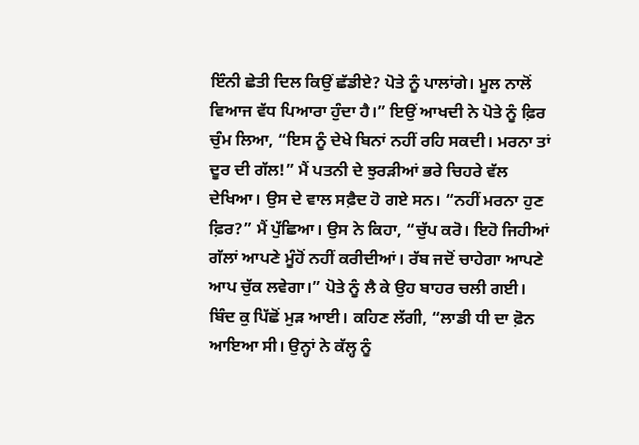ਇੰਨੀ ਛੇਤੀ ਦਿਲ ਕਿਉਂ ਛੱਡੀਏ? ਪੋਤੇ ਨੂੰ ਪਾਲਾਂਗੇ। ਮੂਲ ਨਾਲੋਂ ਵਿਆਜ ਵੱਧ ਪਿਆਰਾ ਹੁੰਦਾ ਹੈ।” ਇਉਂ ਆਖਦੀ ਨੇ ਪੋਤੇ ਨੂੰ ਫ਼ਿਰ ਚੁੰਮ ਲਿਆ, “ਇਸ ਨੂੰ ਦੇਖੇ ਬਿਨਾਂ ਨਹੀਂ ਰਹਿ ਸਕਦੀ। ਮਰਨਾ ਤਾਂ ਦੂਰ ਦੀ ਗੱਲ!” ਮੈਂ ਪਤਨੀ ਦੇ ਝੁਰੜੀਆਂ ਭਰੇ ਚਿਹਰੇ ਵੱਲ ਦੇਖਿਆ। ਉਸ ਦੇ ਵਾਲ ਸਫ਼ੈਦ ਹੋ ਗਏ ਸਨ। “ਨਹੀਂ ਮਰਨਾ ਹੁਣ ਫ਼ਿਰ?” ਮੈਂ ਪੁੱਛਿਆ। ਉਸ ਨੇ ਕਿਹਾ, “ਚੁੱਪ ਕਰੋ। ਇਹੋ ਜਿਹੀਆਂ ਗੱਲਾਂ ਆਪਣੇ ਮੂੰਹੋਂ ਨਹੀਂ ਕਰੀਦੀਆਂ। ਰੱਬ ਜਦੋਂ ਚਾਹੇਗਾ ਆਪਣੇ ਆਪ ਚੁੱਕ ਲਵੇਗਾ।” ਪੋਤੇ ਨੂੰ ਲੈ ਕੇ ਉਹ ਬਾਹਰ ਚਲੀ ਗਈ। ਬਿੰਦ ਕੁ ਪਿੱਛੋਂ ਮੁੜ ਆਈ। ਕਹਿਣ ਲੱਗੀ, “ਲਾਡੀ ਧੀ ਦਾ ਫ਼ੋਨ ਆਇਆ ਸੀ। ਉਨ੍ਹਾਂ ਨੇ ਕੱਲ੍ਹ ਨੂੰ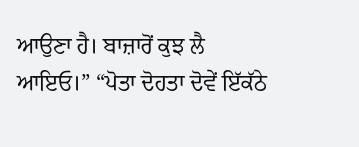ਆਉਣਾ ਹੈ। ਬਾਜ਼ਾਰੋਂ ਕੁਝ ਲੈ ਆਇਓ।” “ਪੋਤਾ ਦੋਹਤਾ ਦੋਵੇਂ ਇੱਕੱਠੇ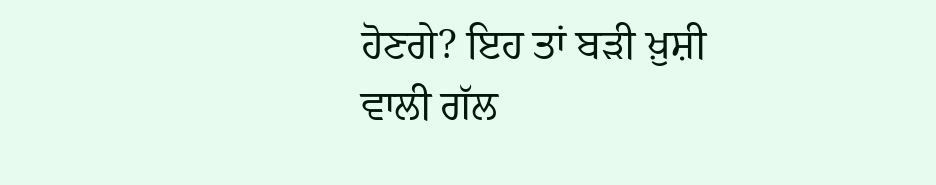ਹੋਣਗੇ? ਇਹ ਤਾਂ ਬੜੀ ਖ਼ੁਸ਼ੀ ਵਾਲੀ ਗੱਲ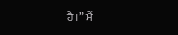ਹੈ।” ਮੈਂ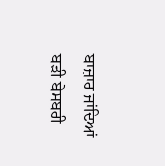ਬਾਜ਼ਾਰ ਜਾਂਦਿਆਂ ਬੜੀ ਬੇਸਬਰੀ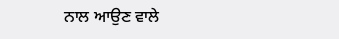ਨਾਲ ਆਉਣ ਵਾਲੇ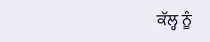ਕੱਲ੍ਹ ਨੂੰ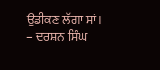ਉਡੀਕਣ ਲੱਗਾ ਸਾਂ।
– ਦਰਸ਼ਨ ਸਿੰਘ